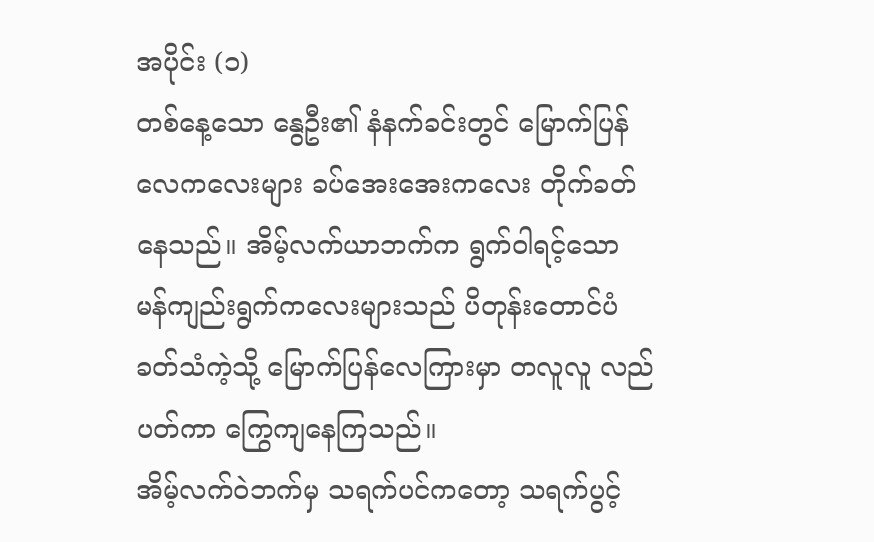အပိုင်း (၁)
တစ်နေ့သော နွေဦး၏ နံနက်ခင်းတွင် မြောက်ပြန်လေကလေးများ ခပ်အေးအေးကလေး တိုက်ခတ်နေသည်။ အိမ့်လက်ယာဘက်က ရွက်ဝါရင့်သော မန်ကျည်းရွက်ကလေးများသည် ပိတုန်းတောင်ပံခတ်သံကဲ့သို့ မြောက်ပြန်လေကြားမှာ တလူလူ လည်ပတ်ကာ ကြွေကျနေကြသည်။
အိမ့်လက်ဝဲဘက်မှ သရက်ပင်ကတော့ သရက်ပွင့်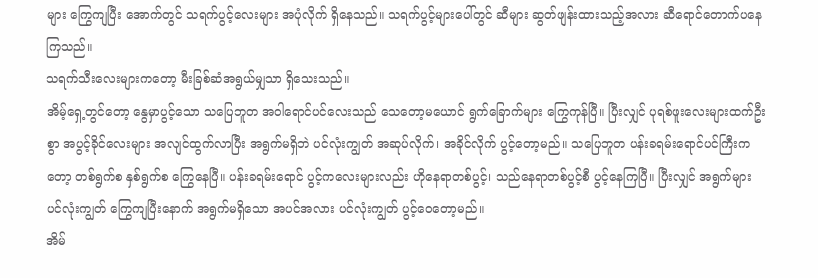များ ကြွေကျပြီး အောက်တွင် သရက်ပွင့်လေးများ အပုံလိုက် ရှိနေသည်။ သရက်ပွင့်များပေါ်တွင် ဆီများ ဆွတ်ဖျန်းထားသည့်အလား ဆီရောင်တောက်ပနေကြသည်။
သရက်သီးလေးများကတော့ မီးခြစ်ဆံအရွယ်မျှသာ ရှိသေးသည်။
အိမ့်ရှေ့တွင်တော့ နွေမှာပွင့်သော သပြေဘူတ အဝါရောင်ပင်လေးသည် သေတော့မယောင် ရွက်ခြောက်များ ကြွေကုန်ပြီ။ ပြီးလျှင် ပုရစ်ဖူးလေးများထက်ဦးစွာ အပွင့်ခိုင်လေးများ အလျင်ထွက်လာပြီး အရွက်မရှိဘဲ ပင်လုံးကျွတ် အဆုပ်လိုက်၊ အခိုင်လိုက် ပွင့်တော့မည်။ သပြေဘူတ ပန်းခရမ်းရောင်ပင်ကြီးကတော့ တစ်ရွက်စ နှစ်ရွက်စ ကြွေနေပြီ။ ပန်းခရမ်းရောင် ပွင့်ကလေးများလည်း ဟိုနေရာတစ်ပွင့်၊ သည်နေရာတစ်ပွင့်စီ ပွင့်နေကြပြီ။ ပြီးလျှင် အရွက်များ ပင်လုံးကျွတ် ကြွေကျပြီးနောက် အရွက်မရှိသော အပင်အလား ပင်လုံးကျွတ် ပွင့်ဝေတော့မည်။
အိမ်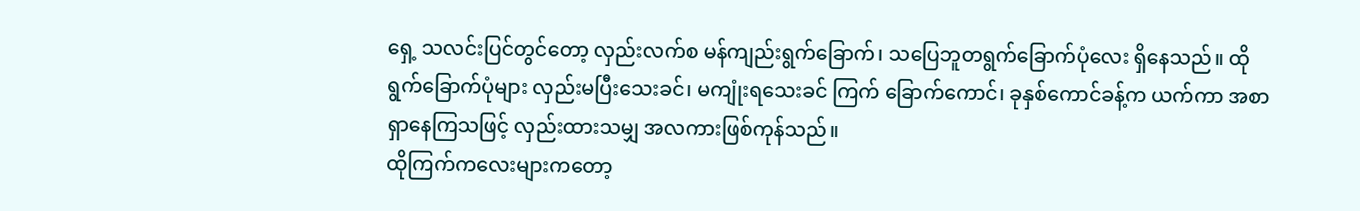ရှေ့ သလင်းပြင်တွင်တော့ လှည်းလက်စ မန်ကျည်းရွက်ခြောက်၊ သပြေဘူတရွက်ခြောက်ပုံလေး ရှိနေသည်။ ထိုရွက်ခြောက်ပုံများ လှည်းမပြီးသေးခင်၊ မကျုံးရသေးခင် ကြက် ခြောက်ကောင်၊ ခုနှစ်ကောင်ခန့်က ယက်ကာ အစာရှာနေကြသဖြင့် လှည်းထားသမျှ အလကားဖြစ်ကုန်သည်။
ထိုကြက်ကလေးများကတော့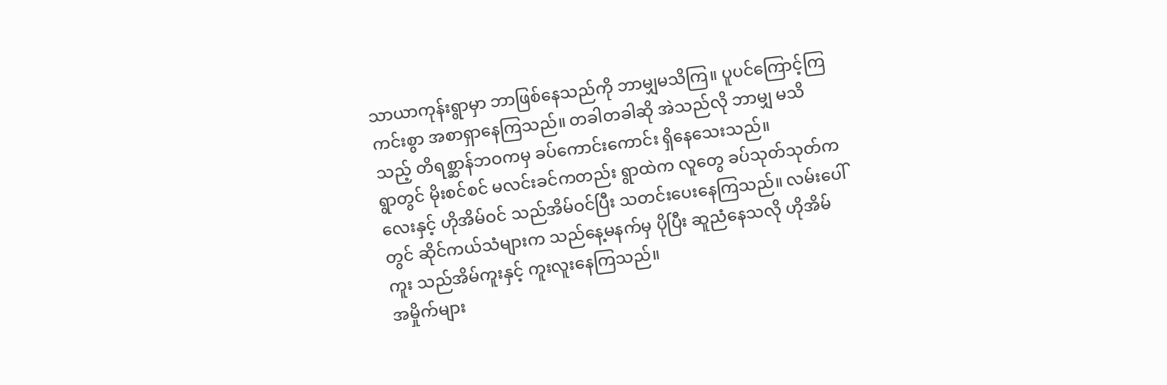သာယာကုန်းရွာမှာ ဘာဖြစ်နေသည်ကို ဘာမျှမသိကြ။ ပူပင်ကြောင့်ကြကင်းစွာ အစာရှာနေကြသည်။ တခါတခါဆို အဲသည်လို ဘာမျှ မသိသည့် တိရစ္ဆာန်ဘဝကမှ ခပ်ကောင်းကောင်း ရှိနေသေးသည်။
ရွာတွင် မိုးစင်စင် မလင်းခင်ကတည်း ရွာထဲက လူတွေ ခပ်သုတ်သုတ်ကလေးနှင့် ဟိုအိမ်ဝင် သည်အိမ်ဝင်ပြီး သတင်းပေးနေကြသည်။ လမ်းပေါ်တွင် ဆိုင်ကယ်သံများက သည်နေ့မနက်မှ ပိုပြီး ဆူညံနေသလို ဟိုအိမ်ကူး သည်အိမ်ကူးနှင့် ကူးလူးနေကြသည်။
အမှိုက်များ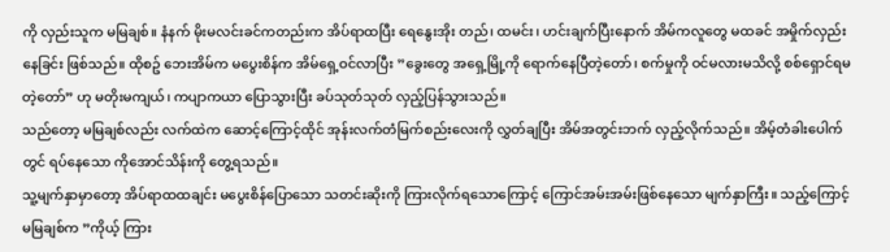ကို လှည်းသူက မမြချစ်။ နံနက် မိုးမလင်းခင်ကတည်းက အိပ်ရာထပြီး ရေနွေးအိုး တည်၊ ထမင်း၊ ဟင်းချက်ပြီးနောက် အိမ်ကလူတွေ မထခင် အမှိုက်လှည်းနေခြင်း ဖြစ်သည်။ ထိုစဥ် ဘေးအိမ်က မပွေးစိန်က အိမ်ရှေ့ဝင်လာပြီး ”ခွေးတွေ အရှေ့မြို့ကို ရောက်နေပြီတဲ့တော်၊ စက်မှုကို ဝင်မလားမသိလို့ စစ်ရှောင်ရမတဲ့တော်” ဟု မတိုးမကျယ်၊ ကပျာကယာ ပြောသွားပြီး ခပ်သုတ်သုတ် လှည့်ပြန်သွားသည်။
သည်တော့ မမြချစ်လည်း လက်ထဲက ဆောင့်ကြောင့်ထိုင် အုန်းလက်တံမြက်စည်းလေးကို လွှတ်ချပြီး အိမ်အတွင်းဘက် လှည့်လိုက်သည်။ အိမ့်တံခါးပေါက်တွင် ရပ်နေသော ကိုအောင်သိန်းကို တွေ့ရသည်။
သူ့မျက်နှာမှာတော့ အိပ်ရာထထချင်း မပွေးစိန်ပြောသော သတင်းဆိုးကို ကြားလိုက်ရသောကြောင့် ကြောင်အမ်းအမ်းဖြစ်နေသော မျက်နှာကြီး။ သည့်ကြောင့် မမြချစ်က ”ကိုယ့် ကြား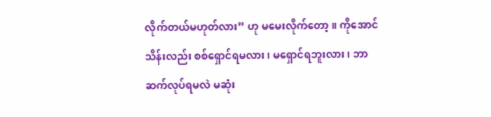လိုက်တယ်မဟုတ်လား” ဟု မမေးလိုက်တော့။ ကိုအောင်သိန်းလည်း စစ်ရှောင်ရမလား၊ မရှောင်ရဘူးလား၊ ဘာဆက်လုပ်ရမလဲ မဆုံး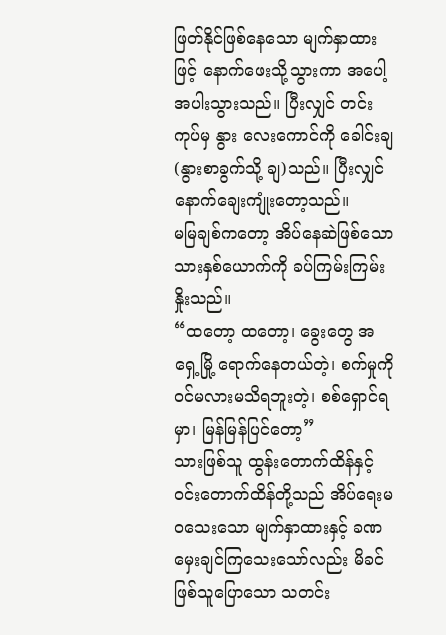ဖြတ်နိုင်ဖြစ်နေသော မျက်နှာထားဖြင့် နောက်ဖေးသို့သွားကာ အပေါ့အပါးသွားသည်။ ပြီးလျှင် တင်းကုပ်မှ နွား လေးကောင်ကို ခေါင်းချ(နွားစာခွက်သို့ ချ)သည်။ ပြီးလျှင် နောက်ချေးကျုံးတော့သည်။
မမြချစ်ကတော့ အိပ်နေဆဲဖြစ်သော သားနှစ်ယောက်ကို ခပ်ကြမ်းကြမ်း နှိုးသည်။
“ထတော့ ထတော့၊ ခွေးတွေ အရှေ့မြို့ ရောက်နေတယ်တဲ့၊ စက်မှုကို ဝင်မလားမသိရဘူးတဲ့၊ စစ်ရှောင်ရမှာ၊ မြန်မြန်ပြင်တော့”
သားဖြစ်သူ ထွန်းတောက်ထိန်နှင့် ဝင်းတောက်ထိန်တို့သည် အိပ်ရေးမဝသေးသော မျက်နှာထားနှင့် ခဏမှေးချင်ကြသေးသော်လည်း မိခင်ဖြစ်သူပြောသော သတင်း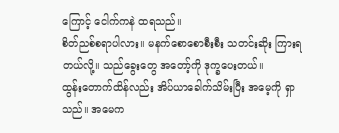ကြောင့် ငေါက်ကနဲ ထရသည်။
စိတ်ညစ်စရာပါလား။ မနက်စောစောစီးစီး သတင်းဆိုး ကြားရတယ်လို့။ သည်ခွေးတွေ အတော့်ကို ဒုက္ခပေးတယ်။
ထွန်းတောက်ထိန်လည်း အိပ်ယာခေါက်သိမ်းပြီး အမေ့ကို ရှာသည်။ အမေက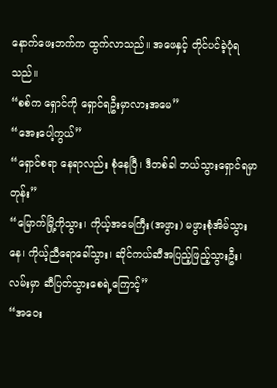နောက်ဖေးဘက်က ထွက်လာသည်။ အဖေနှင့် တိုင်ပင်ခဲ့ပုံရသည်။
“စစ်က ရှောင်ကို ရှောင်ရဦးမှာလားအမေ”
“အေးပေါ့ကွယ်”
“ရှောင်စရာ နေရာလည်း စုံနေပြီ၊ ဒီတစ်ခါ ဘယ်သွားရှောင်ရမှာတုန်း”
“မြောက်မြို့ကိုသွား၊ ကိုယ့်အမေကြီး(အဖွား) မဖွားစုံအိမ်သွားနေ၊ ကိုယ့်ညီရောခေါ်သွား၊ ဆိုင်ကယ်ဆီအပြည့်ဖြည့်သွားဦး၊ လမ်းမှာ ဆီပြတ်သွားစေရဲ့ကြောင့်”
“အဝေး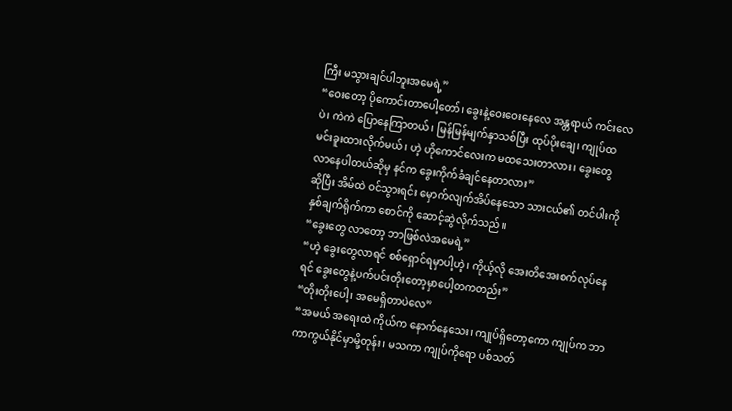ကြီး မသွားချင်ပါဘူးအမေရဲ့”
“ဝေးတော့ ပိုကောင်းတာပေါ့တော်၊ ခွေးနဲ့ဝေးဝေးနေလေ အန္တရာယ် ကင်းလေပဲ၊ ကဲကဲ ပြောနေကြာတယ်၊ မြန်မြန်မျက်နှာသစ်ပြီး ထုပ်ပိုးချေ၊ ကျုပ်ထမင်းခူးထားလိုက်မယ်၊ ဟဲ့ ဟိုကောင်လေးက မထသေးတာလား၊ ခွေးတွေ လာနေပါတယ်ဆိုမှ နင်က ခွေးကိုက်ခံချင်နေတာလား”
ဆိုပြီး အိမ်ထဲ ဝင်သွားရင်း မှောက်လျက်အိပ်နေသော သားငယ်၏ တင်ပါးကို နှစ်ချက်ရိုက်ကာ စောင်ကို ဆောင့်ဆွဲလိုက်သည်။
“ခွေးတွေ လာတော့ ဘာဖြစ်လဲအမေရဲ့”
“ဟဲ့ ခွေးတွေလာရင် စစ်ရှောင်ရမှာပါ့ဟဲ့၊ ကိုယ့်လို အေးတိအေးစက်လုပ်နေရင် ခွေးတွေနဲ့ပက်ပင်းတိုးတော့မှာပေါ့တကတည်း”
“တိုးတိုးပေါ့၊ အမေရှိတာပဲလေ”
“အမယ် အရေးထဲ ကိုယ်က နောက်နေသေး၊ ကျုပ်ရှိတော့ကော ကျုပ်က ဘာကာကွယ်နိုင်မှာမို့တုန်း၊ မသကာ ကျုပ်ကိုရော ပစ်သတ်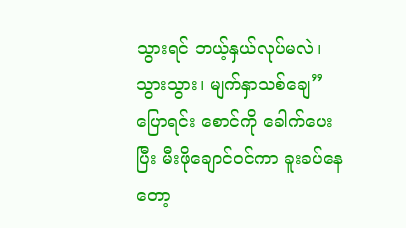သွားရင် ဘယ့်နှယ်လုပ်မလဲ၊ သွားသွား၊ မျက်နှာသစ်ချေ” ပြောရင်း စောင်ကို ခေါက်ပေးပြီး မီးဖိုချောင်ဝင်ကာ ခူးခပ်နေတော့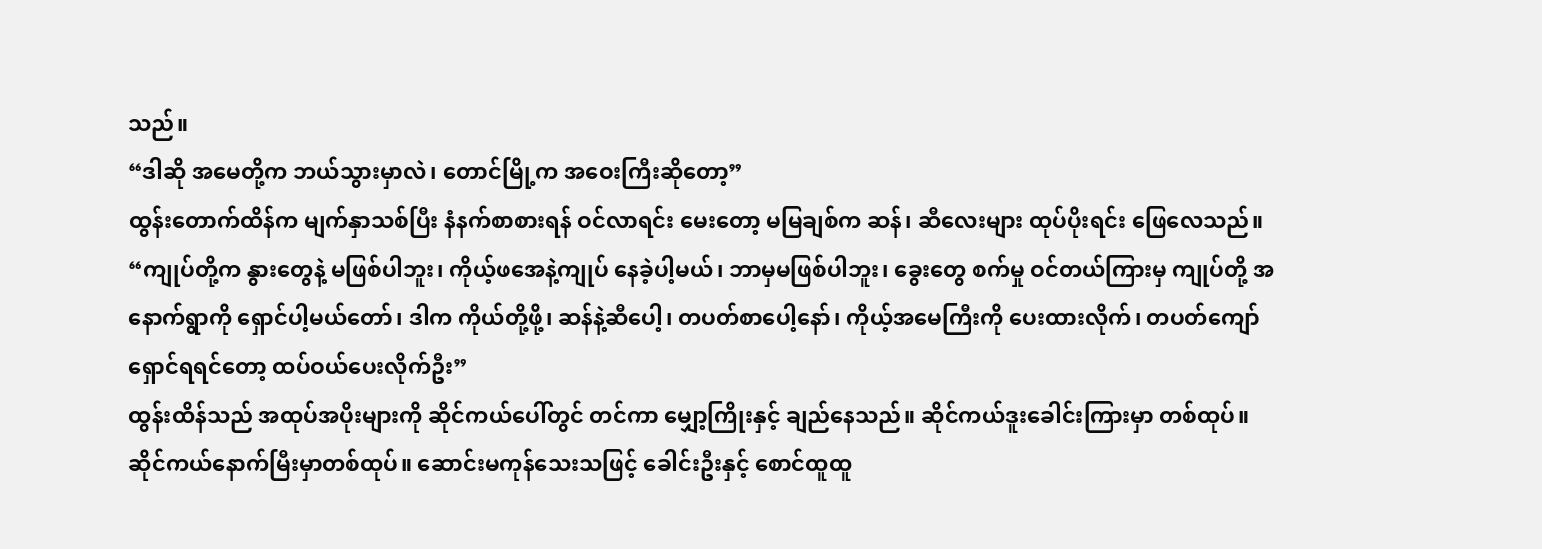သည်။
“ဒါဆို အမေတို့က ဘယ်သွားမှာလဲ၊ တောင်မြို့က အဝေးကြီးဆိုတော့”
ထွန်းတောက်ထိန်က မျက်နှာသစ်ပြီး နံနက်စာစားရန် ဝင်လာရင်း မေးတော့ မမြချစ်က ဆန်၊ ဆီလေးများ ထုပ်ပိုးရင်း ဖြေလေသည်။
“ကျုပ်တို့က နွားတွေနဲ့ မဖြစ်ပါဘူး၊ ကိုယ့်ဖအေနဲ့ကျုပ် နေခဲ့ပါ့မယ်၊ ဘာမှမဖြစ်ပါဘူး၊ ခွေးတွေ စက်မှု ဝင်တယ်ကြားမှ ကျုပ်တို့ အနောက်ရွာကို ရှောင်ပါ့မယ်တော်၊ ဒါက ကိုယ်တို့ဖို့၊ ဆန်နဲ့ဆီပေါ့၊ တပတ်စာပေါ့နော်၊ ကိုယ့်အမေကြီးကို ပေးထားလိုက်၊ တပတ်ကျော်ရှောင်ရရင်တော့ ထပ်ဝယ်ပေးလိုက်ဦး”
ထွန်းထိန်သည် အထုပ်အပိုးများကို ဆိုင်ကယ်ပေါ်တွင် တင်ကာ မျှော့ကြိုးနှင့် ချည်နေသည်။ ဆိုင်ကယ်ဒူးခေါင်းကြားမှာ တစ်ထုပ်။ ဆိုင်ကယ်နောက်မြီးမှာတစ်ထုပ်။ ဆောင်းမကုန်သေးသဖြင့် ခေါင်းဦးနှင့် စောင်ထူထူ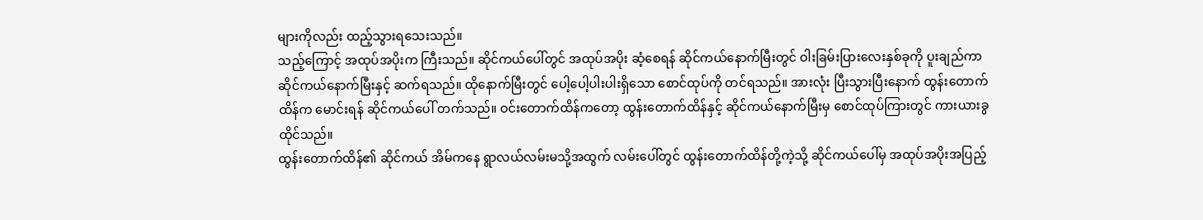များကိုလည်း ထည့်သွားရသေးသည်။
သည့်ကြောင့် အထုပ်အပိုးက ကြီးသည်။ ဆိုင်ကယ်ပေါ်တွင် အထုပ်အပိုး ဆံ့စေရန် ဆိုင်ကယ်နောက်မြီးတွင် ဝါးခြမ်းပြားလေးနှစ်ခုကို ပူးချည်ကာ ဆိုင်ကယ်နောက်မြီးနှင့် ဆက်ရသည်။ ထိုနောက်မြီးတွင် ပေါ့ပေါ့ပါးပါးရှိသော စောင်ထုပ်ကို တင်ရသည်။ အားလုံး ပြီးသွားပြီးနောက် ထွန်းတောက်ထိန်က မောင်းရန် ဆိုင်ကယ်ပေါ် တက်သည်။ ဝင်းတောက်ထိန်ကတော့ ထွန်းတောက်ထိန်နှင့် ဆိုင်ကယ်နောက်မြီးမှ စောင်ထုပ်ကြားတွင် ကားယားခွ ထိုင်သည်။
ထွန်းတောက်ထိန်၏ ဆိုင်ကယ် အိမ်ကနေ ရွာလယ်လမ်းမသို့အထွက် လမ်းပေါ်တွင် ထွန်းတောက်ထိန်တို့ကဲ့သို့ ဆိုင်ကယ်ပေါ်မှ အထုပ်အပိုးအပြည့်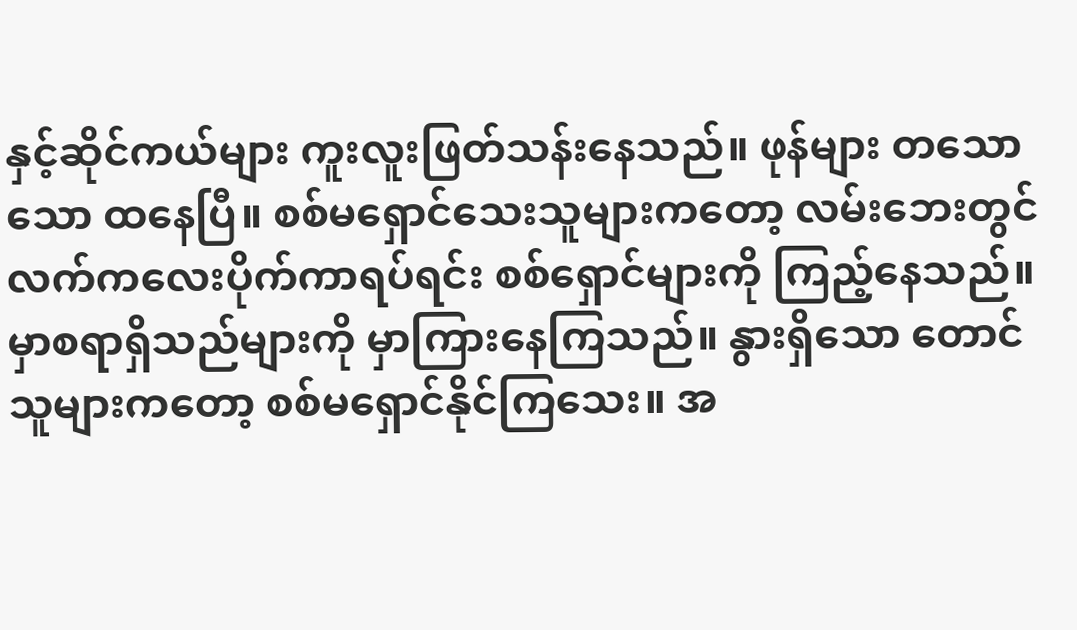နှင့်ဆိုင်ကယ်များ ကူးလူးဖြတ်သန်းနေသည်။ ဖုန်များ တသောသော ထနေပြီ။ စစ်မရှောင်သေးသူများကတော့ လမ်းဘေးတွင် လက်ကလေးပိုက်ကာရပ်ရင်း စစ်ရှောင်များကို ကြည့်နေသည်။ မှာစရာရှိသည်များကို မှာကြားနေကြသည်။ နွားရှိသော တောင်သူများကတော့ စစ်မရှောင်နိုင်ကြသေး။ အ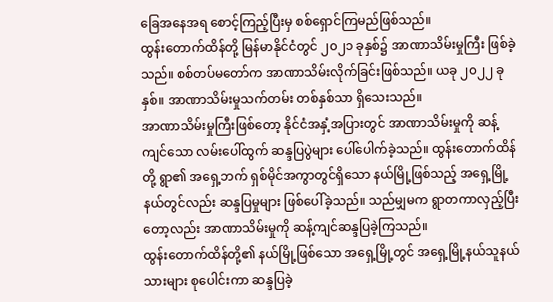ခြေအနေအရ စောင့်ကြည့်ပြီးမှ စစ်ရှောင်ကြမည်ဖြစ်သည်။
ထွန်းတောက်ထိန်တို့ မြန်မာနိုင်ငံတွင် ၂၀၂၁ ခုနှစ်၌ အာဏာသိမ်းမှုကြီး ဖြစ်ခဲ့သည်။ စစ်တပ်မတော်က အာဏာသိမ်းလိုက်ခြင်းဖြစ်သည်။ ယခု ၂၀၂၂ ခုနှစ်။ အာဏာသိမ်းမှုသက်တမ်း တစ်နှစ်သာ ရှိသေးသည်။
အာဏာသိမ်းမှုကြီးဖြစ်တော့ နိုင်ငံအနှံ့အပြားတွင် အာဏာသိမ်းမှုကို ဆန့်ကျင်သော လမ်းပေါ်ထွက် ဆန္ဒပြပွဲများ ပေါ်ပေါက်ခဲ့သည်။ ထွန်းတောက်ထိန်တို့ ရွာ၏ အရှေ့ဘက် ရှစ်မိုင်အကွာတွင်ရှိသော နယ်မြို့ဖြစ်သည့် အရှေ့မြို့နယ်တွင်လည်း ဆန္ဒပြမှုများ ဖြစ်ပေါ်ခဲ့သည်။ သည်မျှမက ရွာတကာလှည့်ပြီးတော့လည်း အာဏာသိမ်းမှုကို ဆန့်ကျင်ဆန္ဒပြခဲ့ကြသည်။
ထွန်းတောက်ထိန်တို့၏ နယ်မြို့ဖြစ်သော အရှေ့မြို့တွင် အရှေ့မြို့နယ်သူနယ်သားများ စုပေါင်းကာ ဆန္ဒပြခဲ့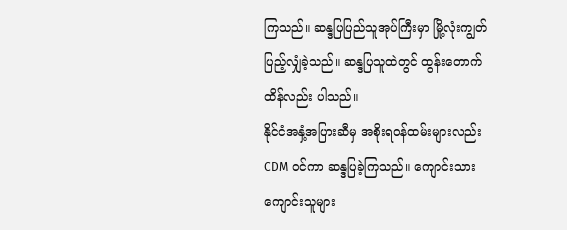ကြသည်။ ဆန္ဒပြပြည်သူအုပ်ကြီးမှာ မြို့လုံးကျွတ် ပြည့်လျှံခဲ့သည်။ ဆန္ဒပြသူထဲတွင် ထွန်းတောက်ထိန်လည်း ပါသည်။
နိုင်ငံအနှံ့အပြားဆီမှ အစိုးရဝန်ထမ်းများလည်း CDM ဝင်ကာ ဆန္ဒပြခဲ့ကြသည်။ ကျောင်းသားကျောင်းသူများ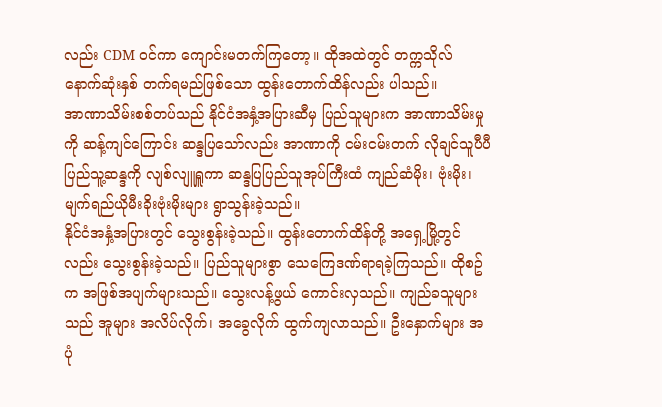လည်း CDM ဝင်ကာ ကျောင်းမတက်ကြတော့။ ထိုအထဲတွင် တက္ကသိုလ် နောက်ဆုံးနှစ် တက်ရမည်ဖြစ်သော ထွန်းတောက်ထိန်လည်း ပါသည်။
အာဏာသိမ်းစစ်တပ်သည် နိုင်ငံအနှံ့အပြားဆီမှ ပြည်သူများက အာဏာသိမ်းမှုကို ဆန့်ကျင်ကြောင်း ဆန္ဒပြသော်လည်း အာဏာကို ငမ်းငမ်းတက် လိုချင်သူပီပီ ပြည်သူ့ဆန္ဒကို လျစ်လျူရှူကာ ဆန္ဒပြပြည်သူအုပ်ကြီးထံ ကျည်ဆံမိုး၊ ဗုံးမိုး၊ မျက်ရည်ယိုမီးခိုးဗုံးမိုးများ ရွာသွန်းခဲ့သည်။
နိုင်ငံအနှံ့အပြားတွင် သွေးစွန်းခဲ့သည်။ ထွန်းတောက်ထိန်တို့ အရှေ့မြို့တွင်လည်း သွေးစွန်းခဲ့သည်။ ပြည်သူများစွာ သေကြေဒဏ်ရာရခဲ့ကြသည်။ ထိုစဥ်က အဖြစ်အပျက်များသည်။ သွေးလန့်ဖွယ် ကောင်းလှသည်။ ကျည်ခသူများသည် အူများ အလိပ်လိုက်၊ အခွေလိုက် ထွက်ကျလာသည်။ ဦးနှောက်များ အပုံ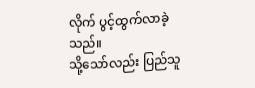လိုက် ပွင့်ထွက်လာခဲ့သည်။
သို့သော်လည်း ပြည်သူ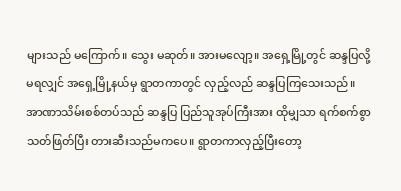များသည် မကြောက်။ သွေး မဆုတ်။ အားမလျော့။ အရှေ့မြို့တွင် ဆန္ဒပြလို့ မရလျှင် အရှေ့မြို့နယ်မှ ရွာတကာတွင် လှည့်လည် ဆန္ဒပြကြသေးသည်။
အာဏာသိမ်းစစ်တပ်သည် ဆန္ဒပြ ပြည်သူအုပ်ကြီးအား ထိုမျှသာ ရက်စက်စွာ သတ်ဖြတ်ပြီး တားဆီးသည်မကပေ။ ရွာတကာလှည့်ပြီးတော့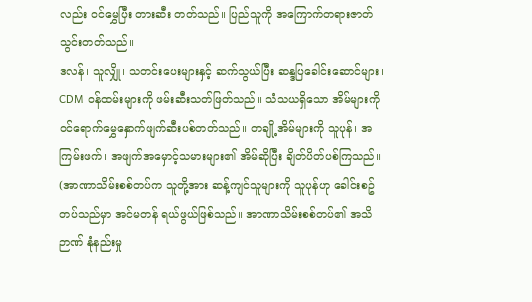လည်း ဝင်မွှေပြီး တားဆီး တတ်သည်။ ပြည်သူကို အကြောက်တရားဇာတ် သွင်းတတ်သည်။
ဒလန်၊ သူလျှို၊ သတင်းပေးများနှင့် ဆက်သွယ်ပြီး ဆန္ဒပြခေါင်းဆောင်များ၊ CDM ဝန်ထမ်းများကို ဖမ်းဆီးသတ်ဖြတ်သည်။ သံသယရှိသော အိမ်များကို ဝင်ရောက်မွှေနှောက်ဖျက်ဆီးပစ်တတ်သည်။ တချို့အိမ်များကို သူပုန်၊ အကြမ်းဖက်၊ အဖျက်အမှောင့်သမားများ၏ အိမ်ဆိုပြီး ချိတ်ပိတ်ပစ်ကြသည်။
(အာဏာသိမ်းစစ်တပ်က သူတို့အား ဆန့်ကျင်သူများကို သူပုန်ဟု ခေါင်းစဥ်တပ်သည်မှာ အင်မတန် ရယ်ဖွယ်ဖြစ်သည်။ အာဏာသိမ်းစစ်တပ်၏ အသိဉာဏ် နုံနည်းမှု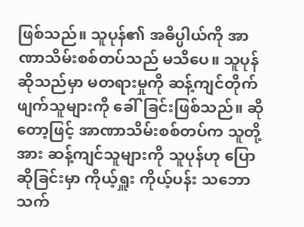ဖြစ်သည်။ သူပုန်၏ အဓိပ္ပါယ်ကို အာဏာသိမ်းစစ်တပ်သည် မသိပေ။ သူပုန်ဆိုသည်မှာ မတရားမှုကို ဆန့်ကျင်တိုက်ဖျက်သူများကို ခေါ်ခြင်းဖြစ်သည်။ ဆိုတော့ဖြင့် အာဏာသိမ်းစစ်တပ်က သူတို့အား ဆန့်ကျင်သူများကို သူပုန်ဟု ပြောဆိုခြင်းမှာ ကိုယ့်ရှူး ကိုယ့်ပန်း သဘော သက်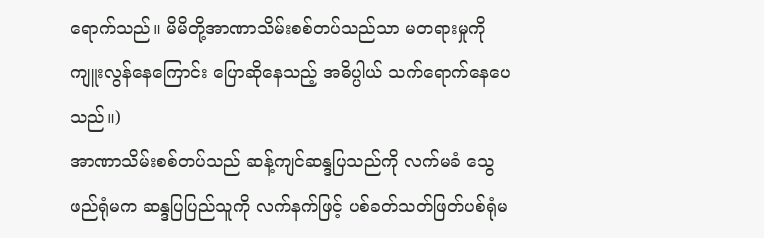ရောက်သည်။ မိမိတို့အာဏာသိမ်းစစ်တပ်သည်သာ မတရားမှုကို ကျူးလွန်နေကြောင်း ပြောဆိုနေသည့် အဓိပ္ပါယ် သက်ရောက်နေပေသည်။)
အာဏာသိမ်းစစ်တပ်သည် ဆန့်ကျင်ဆန္ဒပြသည်ကို လက်မခံ သွေဖည်ရုံမက ဆန္ဒပြပြည်သူကို လက်နက်ဖြင့် ပစ်ခတ်သတ်ဖြတ်ပစ်ရုံမ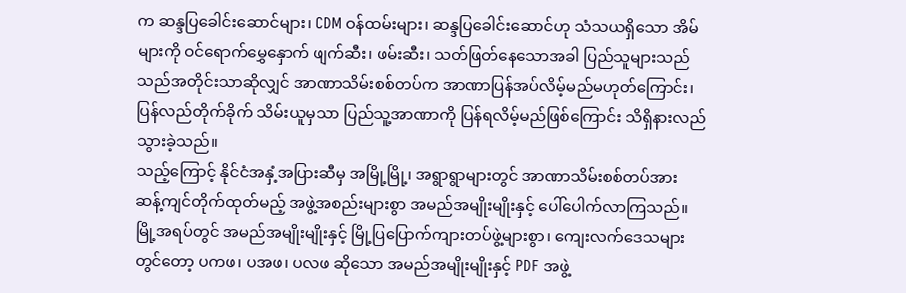က ဆန္ဒပြခေါင်းဆောင်များ၊ CDM ဝန်ထမ်းများ၊ ဆန္ဒပြခေါင်းဆောင်ဟု သံသယရှိသော အိမ်များကို ဝင်ရောက်မွှေနှောက် ဖျက်ဆီး၊ ဖမ်းဆီး၊ သတ်ဖြတ်နေသောအခါ ပြည်သူများသည် သည်အတိုင်းသာဆိုလျှင် အာဏာသိမ်းစစ်တပ်က အာဏာပြန်အပ်လိမ့်မည်မဟုတ်ကြောင်း၊ ပြန်လည်တိုက်ခိုက် သိမ်းယူမှသာ ပြည်သူ့အာဏာကို ပြန်ရလိမ့်မည်ဖြစ်ကြောင်း သိရှိနားလည်သွားခဲ့သည်။
သည့်ကြောင့် နိုင်ငံအနှံ့အပြားဆီမှ အမြို့မြို့၊ အရွာရွာများတွင် အာဏာသိမ်းစစ်တပ်အား ဆန့်ကျင်တိုက်ထုတ်မည့် အဖွဲ့အစည်းများစွာ အမည်အမျိုးမျိုးနှင့် ပေါ်ပေါက်လာကြသည်။ မြို့အရပ်တွင် အမည်အမျိုးမျိုးနှင့် မြို့ပြပြောက်ကျားတပ်ဖွဲ့များစွာ၊ ကျေးလက်ဒေသများတွင်တော့ ပကဖ၊ ပအဖ၊ ပလဖ ဆိုသော အမည်အမျိုးမျိုးနှင့် PDF အဖွဲ့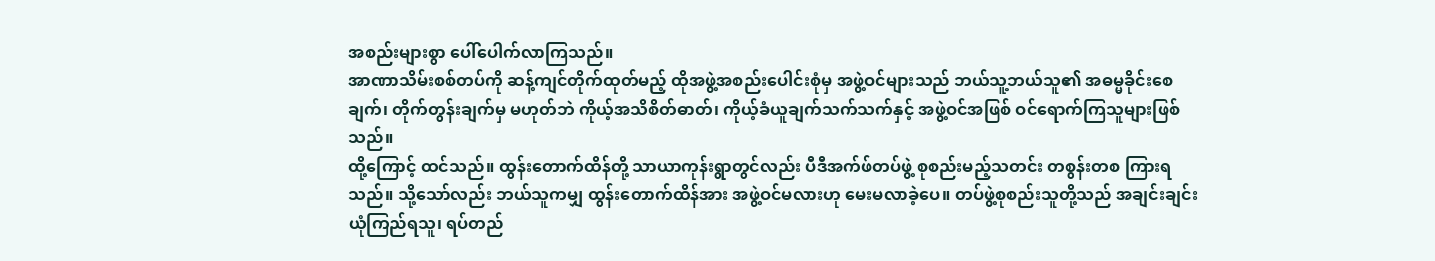အစည်းများစွာ ပေါ်ပေါက်လာကြသည်။
အာဏာသိမ်းစစ်တပ်ကို ဆန့်ကျင်တိုက်ထုတ်မည့် ထိုအဖွဲ့အစည်းပေါင်းစုံမှ အဖွဲ့ဝင်များသည် ဘယ်သူ့ဘယ်သူ၏ အဓမ္မခိုင်းစေချက်၊ တိုက်တွန်းချက်မှ မဟုတ်ဘဲ ကိုယ့်အသိစိတ်ဓာတ်၊ ကိုယ့်ခံယူချက်သက်သက်နှင့် အဖွဲ့ဝင်အဖြစ် ဝင်ရောက်ကြသူများဖြစ်သည်။
ထို့ကြောင့် ထင်သည်။ ထွန်းတောက်ထိန်တို့ သာယာကုန်းရွာတွင်လည်း ပီဒီအက်ဖ်တပ်ဖွဲ့ စုစည်းမည့်သတင်း တစွန်းတစ ကြားရသည်။ သို့သော်လည်း ဘယ်သူကမျှ ထွန်းတောက်ထိန်အား အဖွဲ့ဝင်မလားဟု မေးမလာခဲ့ပေ။ တပ်ဖွဲ့စုစည်းသူတို့သည် အချင်းချင်း ယုံကြည်ရသူ၊ ရပ်တည်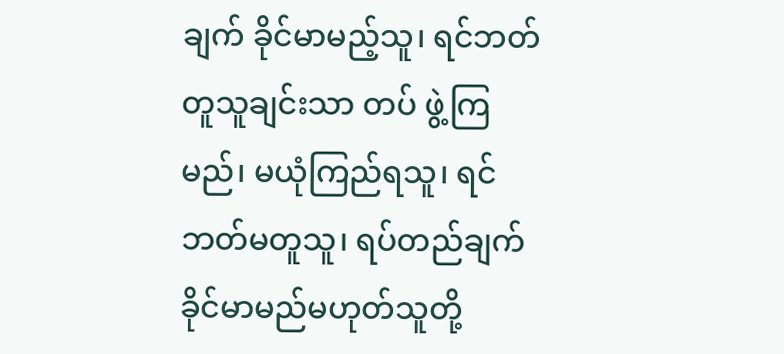ချက် ခိုင်မာမည့်သူ၊ ရင်ဘတ်တူသူချင်းသာ တပ် ဖွဲ့ကြမည်၊ မယုံကြည်ရသူ၊ ရင်ဘတ်မတူသူ၊ ရပ်တည်ချက် ခိုင်မာမည်မဟုတ်သူတို့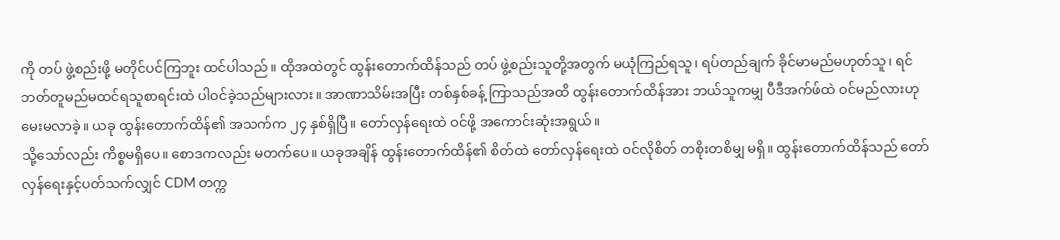ကို တပ် ဖွဲ့စည်းဖို့ မတိုင်ပင်ကြဘူး ထင်ပါသည်။ ထိုအထဲတွင် ထွန်းတောက်ထိန်သည် တပ် ဖွဲ့စည်းသူတို့အတွက် မယုံကြည်ရသူ၊ ရပ်တည်ချက် ခိုင်မာမည်မဟုတ်သူ၊ ရင်ဘတ်တူမည်မထင်ရသူစာရင်းထဲ ပါဝင်ခဲ့သည်များလား။ အာဏာသိမ်းအပြီး တစ်နှစ်ခန့် ကြာသည်အထိ ထွန်းတောက်ထိန်အား ဘယ်သူကမျှ ပီဒီအက်ဖ်ထဲ ဝင်မည်လားဟု မေးမလာခဲ့။ ယခု ထွန်းတောက်ထိန်၏ အသက်က ၂၄ နှစ်ရှိပြီ။ တော်လှန်ရေးထဲ ဝင်ဖို့ အကောင်းဆုံးအရွယ်။
သို့သော်လည်း ကိစ္စမရှိပေ။ စောဒကလည်း မတက်ပေ။ ယခုအချိန် ထွန်းတောက်ထိန်၏ စိတ်ထဲ တော်လှန်ရေးထဲ ဝင်လိုစိတ် တစိုးတစိမျှ မရှိ။ ထွန်းတောက်ထိန်သည် တော်လှန်ရေးနှင့်ပတ်သက်လျှင် CDM တက္က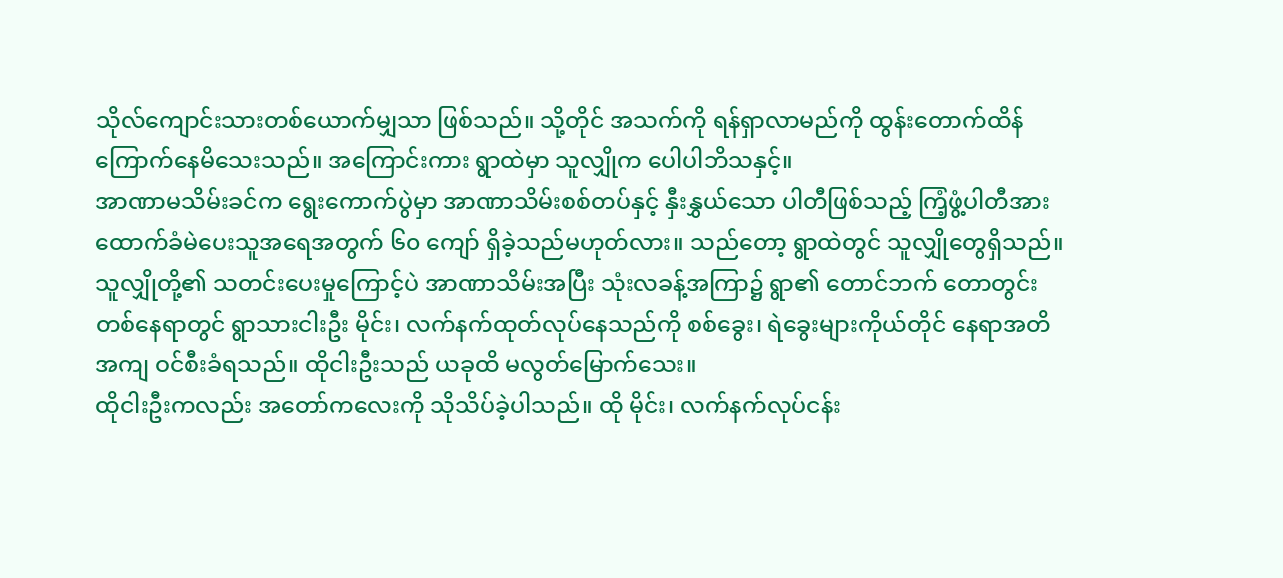သိုလ်ကျောင်းသားတစ်ယောက်မျှသာ ဖြစ်သည်။ သို့တိုင် အသက်ကို ရန်ရှာလာမည်ကို ထွန်းတောက်ထိန် ကြောက်နေမိသေးသည်။ အကြောင်းကား ရွာထဲမှာ သူလျှိုက ပေါပါဘိသနှင့်။
အာဏာမသိမ်းခင်က ရွေးကောက်ပွဲမှာ အာဏာသိမ်းစစ်တပ်နှင့် နှီးနွှယ်သော ပါတီဖြစ်သည့် ကြံ့ဖွံ့ပါတီအား ထောက်ခံမဲပေးသူအရေအတွက် ၆၀ ကျော် ရှိခဲ့သည်မဟုတ်လား။ သည်တော့ ရွာထဲတွင် သူလျှိုတွေရှိသည်။
သူလျှိုတို့၏ သတင်းပေးမှုကြောင့်ပဲ အာဏာသိမ်းအပြီး သုံးလခန့်အကြာ၌ ရွာ၏ တောင်ဘက် တောတွင်းတစ်နေရာတွင် ရွာသားငါးဦး မိုင်း၊ လက်နက်ထုတ်လုပ်နေသည်ကို စစ်ခွေး၊ ရဲခွေးများကိုယ်တိုင် နေရာအတိအကျ ဝင်စီးခံရသည်။ ထိုငါးဦးသည် ယခုထိ မလွတ်မြောက်သေး။
ထိုငါးဦးကလည်း အတော်ကလေးကို သိုသိပ်ခဲ့ပါသည်။ ထို မိုင်း၊ လက်နက်လုပ်ငန်း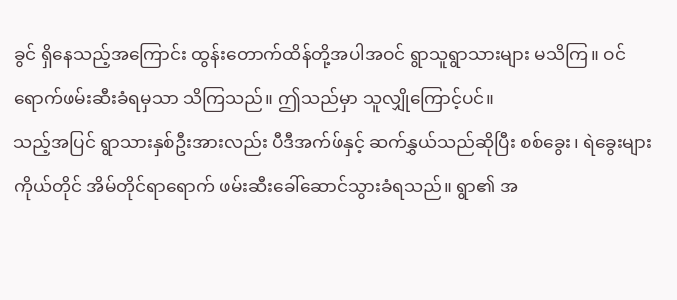ခွင် ရှိနေသည့်အကြောင်း ထွန်းတောက်ထိန်တို့အပါအဝင် ရွာသူရွာသားများ မသိကြ။ ဝင်ရောက်ဖမ်းဆီးခံရမှသာ သိကြသည်။ ဤသည်မှာ သူလျှိုကြောင့်ပင်။
သည့်အပြင် ရွာသားနှစ်ဦးအားလည်း ပီဒီအက်ဖ်နှင့် ဆက်နွှယ်သည်ဆိုပြီး စစ်ခွေး၊ ရဲခွေးများကိုယ်တိုင် အိမ်တိုင်ရာရောက် ဖမ်းဆီးခေါ်ဆောင်သွားခံရသည်။ ရွာ၏ အ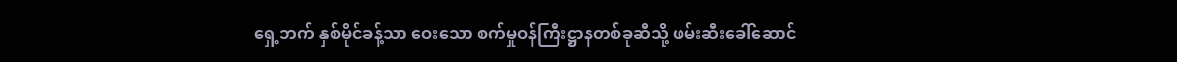ရှေ့ဘက် နှစ်မိုင်ခန့်သာ ဝေးသော စက်မှုဝန်ကြီးဋ္ဌာနတစ်ခုဆီသို့ ဖမ်းဆီးခေါ်ဆောင်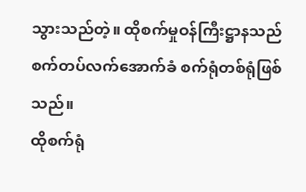သွားသည်တဲ့။ ထိုစက်မှုဝန်ကြီးဋ္ဌာနသည် စက်တပ်လက်အောက်ခံ စက်ရုံတစ်ရုံဖြစ်သည်။
ထိုစက်ရုံ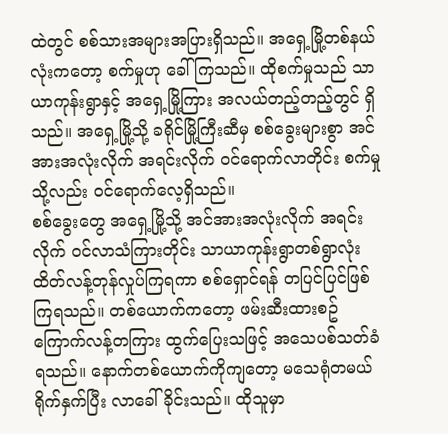ထဲတွင် စစ်သားအများအပြားရှိသည်။ အရှေ့မြို့တစ်နယ်လုံးကတော့ စက်မှုဟု ခေါ်ကြသည်။ ထိုစက်မှုသည် သာယာကုန်းရွာနှင့် အရှေ့မြို့ကြား အလယ်တည့်တည့်တွင် ရှိသည်။ အရှေ့မြို့သို့ ခရိုင်မြို့ကြီးဆီမှ စစ်ခွေးများစွာ အင်အားအလုံးလိုက် အရင်းလိုက် ဝင်ရောက်လာတိုင်း စက်မှုသို့လည်း ဝင်ရောက်လေ့ရှိသည်။
စစ်ခွေးတွေ အရှေ့မြို့သို့ အင်အားအလုံးလိုက် အရင်းလိုက် ဝင်လာသံကြားတိုင်း သာယာကုန်းရွာတစ်ရွာလုံး ထိတ်လန့်တုန်လှုပ်ကြရကာ စစ်ရှောင်ရန် တပြင်ပြင်ဖြစ်ကြရသည်။ တစ်ယောက်ကတော့ ဖမ်းဆီးထားစဥ် ကြောက်လန့်တကြား ထွက်ပြေးသဖြင့် အသေပစ်သတ်ခံရသည်။ နောက်တစ်ယောက်ကိုကျတော့ မသေရုံတမယ် ရိုက်နှက်ပြီး လာခေါ်ခိုင်းသည်။ ထိုသူမှာ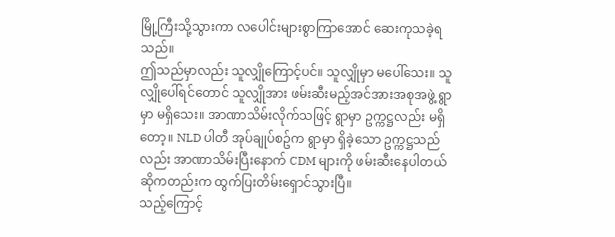မြို့ကြီးသို့သွားကာ လပေါင်းများစွာကြာအောင် ဆေးကုသခဲ့ရသည်။
ဤသည်မှာလည်း သူလျှိုကြောင့်ပင်။ သူလျှိုမှာ မပေါ်သေး။ သူလျှိုပေါ်ရင်တောင် သူလျှိုအား ဖမ်းဆီးမည့်အင်အားအစုအဖွဲ့ ရွာမှာ မရှိသေး။ အာဏာသိမ်းလိုက်သဖြင့် ရွာမှာ ဥက္ကဋ္ဌလည်း မရှိတော့။ NLD ပါတီ အုပ်ချုပ်စဥ်က ရွာမှာ ရှိခဲ့သော ဥက္ကဋ္ဌသည်လည်း အာဏာသိမ်းပြီးနောက် CDM များကို ဖမ်းဆီးနေပါတယ်ဆိုကတည်းက ထွက်ပြးတိမ်းရှောင်သွားပြီ။
သည့်ကြောင့်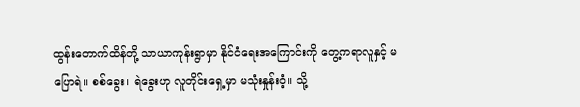ထွန်းတောက်ထိန်တို့ သာယာကုန်းရွာမှာ နိုင်ငံရေးအကြောင်းကို တွေ့ကရာလူနှင့် မပြောရဲ။ စစ်ခွေး၊ ရဲခွေးဟု လူတိုင်းရှေ့မှာ မသုံးနှုန်းဝံ့။ သို့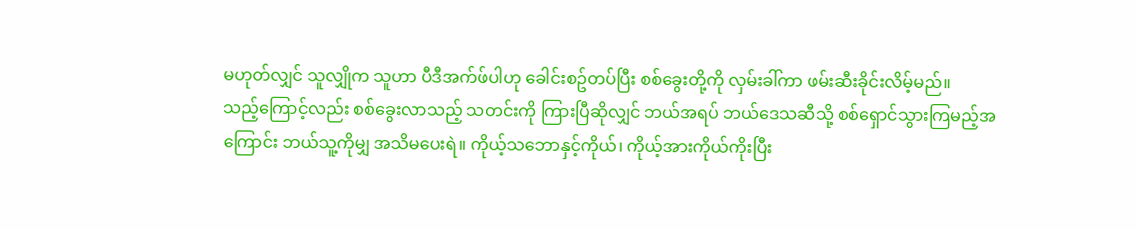မဟုတ်လျှင် သူလျှိုက သူဟာ ပီဒီအက်ဖ်ပါဟု ခေါင်းစဥ်တပ်ပြီး စစ်ခွေးတို့ကို လှမ်းခါ်ကာ ဖမ်းဆီးခိုင်းလိမ့်မည်။
သည့်ကြောင့်လည်း စစ်ခွေးလာသည့် သတင်းကို ကြားပြီဆိုလျှင် ဘယ်အရပ် ဘယ်ဒေသဆီသို့ စစ်ရှောင်သွားကြမည့်အကြောင်း ဘယ်သူ့ကိုမျှ အသိမပေးရဲ။ ကိုယ့်သဘောနှင့်ကိုယ်၊ ကိုယ့်အားကိုယ်ကိုးပြီး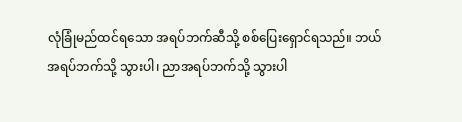လုံခြုံမည်ထင်ရသော အရပ်ဘက်ဆီသို့ စစ်ပြေးရှောင်ရသည်။ ဘယ်အရပ်ဘက်သို့ သွားပါ၊ ညာအရပ်ဘက်သို့ သွားပါ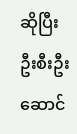ဆိုပြီး ဦးစီးဦးဆောင်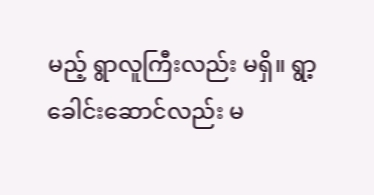မည့် ရွာလူကြီးလည်း မရှိ။ ရွာ့ခေါင်းဆောင်လည်း မ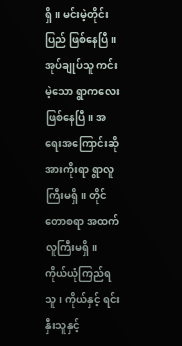ရှိ။ မင်းမဲ့တိုင်းပြည် ဖြစ်နေပြီ။
အုပ်ချုပ်သူ ကင်းမဲ့သော ရွာကလေးဖြစ်နေပြီ။ အရေးအကြောင်းဆို အားကိုးရာ ရွာလူကြီးမရှိ။ တိုင်တောစရာ အထက်လူကြီးမရှိ။ ကိုယ်ယုံကြည်ရသူ၊ ကိုယ်နှင့် ရင်းနှီးသူနှင့်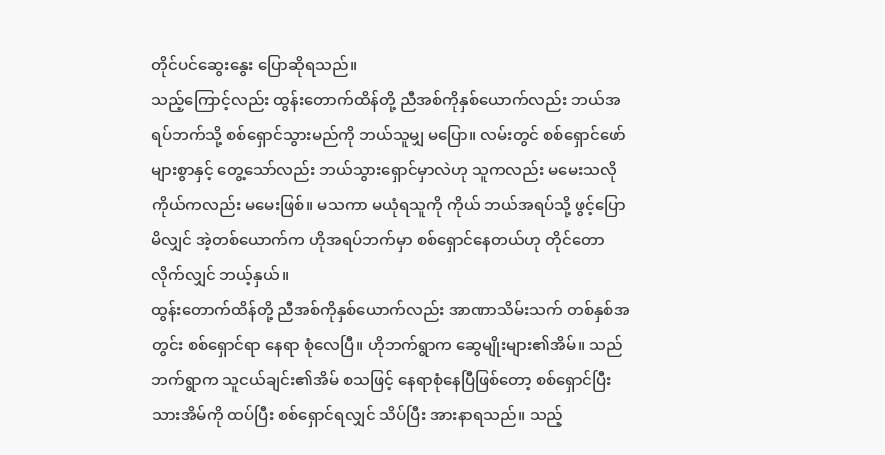တိုင်ပင်ဆွေးနွေး ပြောဆိုရသည်။
သည့်ကြောင့်လည်း ထွန်းတောက်ထိန်တို့ ညီအစ်ကိုနှစ်ယောက်လည်း ဘယ်အရပ်ဘက်သို့ စစ်ရှောင်သွားမည်ကို ဘယ်သူမျှ မပြော။ လမ်းတွင် စစ်ရှောင်ဖော်များစွာနှင့် တွေ့သော်လည်း ဘယ်သွားရှောင်မှာလဲဟု သူကလည်း မမေးသလို ကိုယ်ကလည်း မမေးဖြစ်။ မသကာ မယုံရသူကို ကိုယ် ဘယ်အရပ်သို့ ဖွင့်ပြောမိလျှင် အဲ့တစ်ယောက်က ဟိုအရပ်ဘက်မှာ စစ်ရှောင်နေတယ်ဟု တိုင်တောလိုက်လျှင် ဘယ့်နှယ်။
ထွန်းတောက်ထိန်တို့ ညီအစ်ကိုနှစ်ယောက်လည်း အာဏာသိမ်းသက် တစ်နှစ်အတွင်း စစ်ရှောင်ရာ နေရာ စုံလေပြီ။ ဟိုဘက်ရွာက ဆွေမျိုးများ၏အိမ်။ သည်ဘက်ရွာက သူငယ်ချင်း၏အိမ် စသဖြင့် နေရာစုံနေပြီဖြစ်တော့ စစ်ရှောင်ပြီးသားအိမ်ကို ထပ်ပြီး စစ်ရှောင်ရလျှင် သိပ်ပြီး အားနာရသည်။ သည့်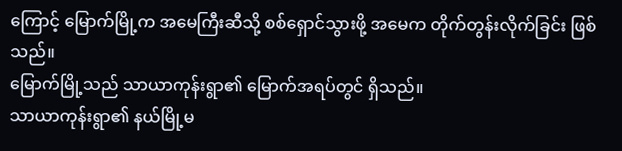ကြောင့် မြောက်မြို့က အမေကြီးဆီသို့ စစ်ရှောင်သွားဖို့ အမေက တိုက်တွန်းလိုက်ခြင်း ဖြစ်သည်။
မြောက်မြို့သည် သာယာကုန်းရွာ၏ မြောက်အရပ်တွင် ရှိသည်။
သာယာကုန်းရွာ၏ နယ်မြို့မ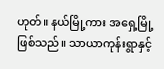ဟုတ်။ နယ်မြို့ကား အရှေ့မြို့ဖြစ်သည်။ သာယာကုန်းရွာနှင့်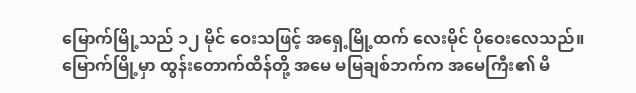မြောက်မြို့သည် ၁၂ မိုင် ဝေးသဖြင့် အရှေ့မြို့ထက် လေးမိုင် ပိုဝေးလေသည်။ မြောက်မြို့မှာ ထွန်းတောက်ထိန်တို့ အမေ မမြချစ်ဘက်က အမေကြီး၏ မိ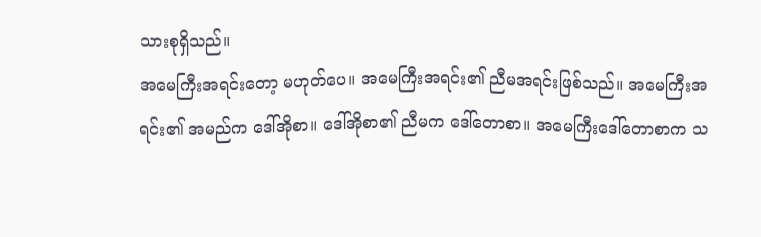သားစုရှိသည်။
အမေကြီးအရင်းတော့ မဟုတ်ပေ။ အမေကြီးအရင်း၏ ညီမအရင်းဖြစ်သည်။ အမေကြီးအရင်း၏ အမည်က ဒေါ်အိုစာ။ ဒေါ်အိုစာ၏ ညီမက ဒေါ်တောစာ။ အမေကြီးဒေါ်တောစာက သ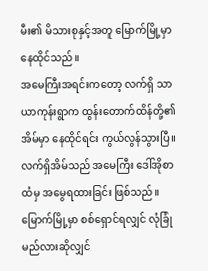မီး၏ မိသားစုနှင့်အတူ မြောက်မြို့မှာ နေထိုင်သည်။
အမေကြီးအရင်းကတော့ လက်ရှိ သာယာကုန်းရွာက ထွန်းတောက်ထိန်တို့၏ အိမ်မှာ နေထိုင်ရင်း ကွယ်လွန်သွားပြီ။ လက်ရှိအိမ်သည် အမေကြီး ဒေါ်အိုစာ ထံမှ အမွေရထားခြင်း ဖြစ်သည်။
မြောက်မြို့မှာ စစ်ရှောင်ရလျှင် လုံခြုံမည်လားဆိုလျှင်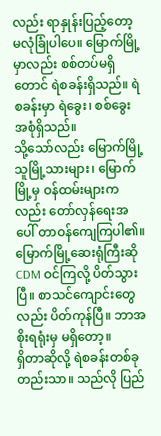လည်း ရာနှုန်းပြည့်တော့ မလုံခြုံပါပေ။ မြောက်မြို့မှာလည်း စစ်တပ်မရှိတောင် ရဲစခန်းရှိသည်။ ရဲစခန်းမှာ ရဲခွေး၊ စစ်ခွေး အစုံရှိသည်။
သို့သော်လည်း မြောက်မြို့သူမြို့သားများ၊ မြောက်မြို့မှ ဝန်ထမ်းများကလည်း တော်လှန်ရေးအပေါ် တာဝန်ကျေကြပါ၏။ မြောက်မြို့ဆေးရုံကြီးဆို CDM ဝင်ကြလို့ ပိတ်သွားပြီ။ စာသင်ကျောင်းတွေလည်း ပိတ်ကုန်ပြီ။ ဘာအစိုးရရုံးမှ မရှိတော့။
ရှိတာဆိုလို့ ရဲစခန်းတစ်ခုတည်းသာ။ သည်လို ပြည်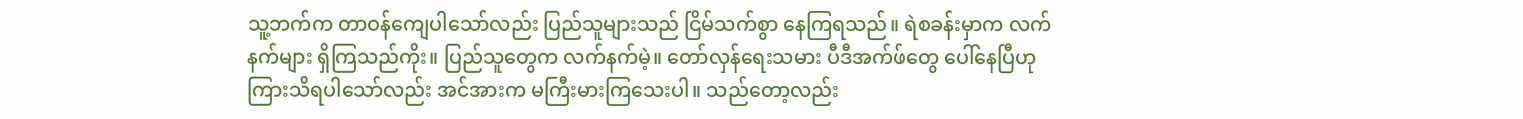သူ့ဘက်က တာဝန်ကျေပါသော်လည်း ပြည်သူများသည် ငြိမ်သက်စွာ နေကြရသည်။ ရဲစခန်းမှာက လက်နက်များ ရှိကြသည်ကိုး။ ပြည်သူတွေက လက်နက်မဲ့။ တော်လှန်ရေးသမား ပီဒီအက်ဖ်တွေ ပေါ်နေပြီဟု ကြားသိရပါသော်လည်း အင်အားက မကြီးမားကြသေးပါ။ သည်တော့လည်း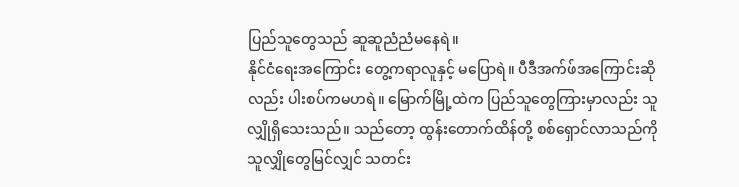ပြည်သူတွေသည် ဆူဆူညံညံမနေရဲ။
နိုင်ငံရေးအကြောင်း တွေ့ကရာလူနှင့် မပြောရဲ။ ပီဒီအက်ဖ်အကြောင်းဆိုလည်း ပါးစပ်ကမဟရဲ။ မြောက်မြို့ထဲက ပြည်သူတွေကြားမှာလည်း သူလျှိုရှိသေးသည်။ သည်တော့ ထွန်းတောက်ထိန်တို့ စစ်ရှောင်လာသည်ကို သူလျှိုတွေမြင်လျှင် သတင်း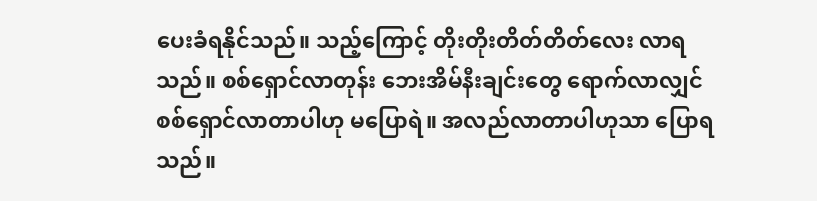ပေးခံရနိုင်သည်။ သည့်ကြောင့် တိုးတိုးတိတ်တိတ်လေး လာရသည်။ စစ်ရှောင်လာတုန်း ဘေးအိမ်နီးချင်းတွေ ရောက်လာလျှင် စစ်ရှောင်လာတာပါဟု မပြောရဲ။ အလည်လာတာပါဟုသာ ပြောရသည်။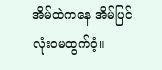အိမ်ထဲကနေ အိမ်ပြင် လုံးဝမထွက်ဝံ့။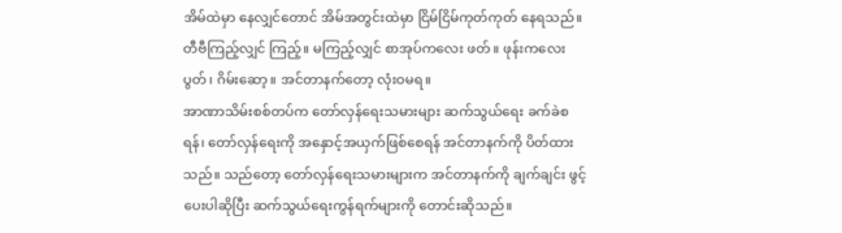အိမ်ထဲမှာ နေလျှင်တောင် အိမ်အတွင်းထဲမှာ ငြိမ်ငြိမ်ကုတ်ကုတ် နေရသည်။ တီဗီကြည့်လျှင် ကြည့်။ မကြည့်လျှင် စာအုပ်ကလေး ဖတ်။ ဖုန်းကလေးပွတ်၊ ဂိမ်းဆော့။ အင်တာနက်တော့ လုံးဝမရ။
အာဏာသိမ်းစစ်တပ်က တော်လှန်ရေးသမားများ ဆက်သွယ်ရေး ခက်ခဲစရန်၊ တော်လှန်ရေးကို အနှောင့်အယှက်ဖြစ်စေရန် အင်တာနက်ကို ပိတ်ထားသည်။ သည်တော့ တော်လှန်ရေးသမားများက အင်တာနက်ကို ချက်ချင်း ဖွင့်ပေးပါဆိုပြီး ဆက်သွယ်ရေးကွန်ရက်များကို တောင်းဆိုသည်။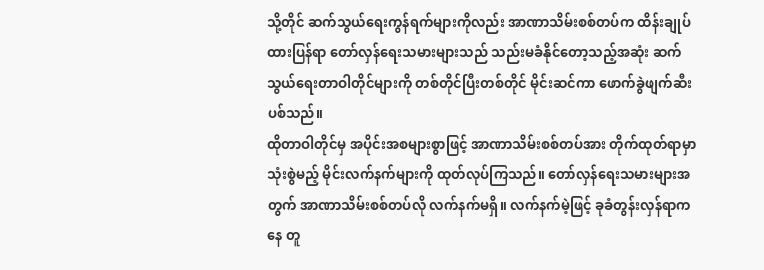သို့တိုင် ဆက်သွယ်ရေးကွန်ရက်များကိုလည်း အာဏာသိမ်းစစ်တပ်က ထိန်းချုပ်ထားပြန်ရာ တော်လှန်ရေးသမားများသည် သည်းမခံနိုင်တော့သည့်အဆုံး ဆက်သွယ်ရေးတာဝါတိုင်များကို တစ်တိုင်ပြီးတစ်တိုင် မိုင်းဆင်ကာ ဖောက်ခွဲဖျက်ဆီးပစ်သည်။
ထိုတာဝါတိုင်မှ အပိုင်းအစများစွာဖြင့် အာဏာသိမ်းစစ်တပ်အား တိုက်ထုတ်ရာမှာ သုံးစွဲမည့် မိုင်းလက်နက်များကို ထုတ်လုပ်ကြသည်။ တော်လှန်ရေးသမားများအတွက် အာဏာသိမ်းစစ်တပ်လို လက်နက်မရှိ။ လက်နက်မဲ့ဖြင့် ခုခံတွန်းလှန်ရာကနေ တူ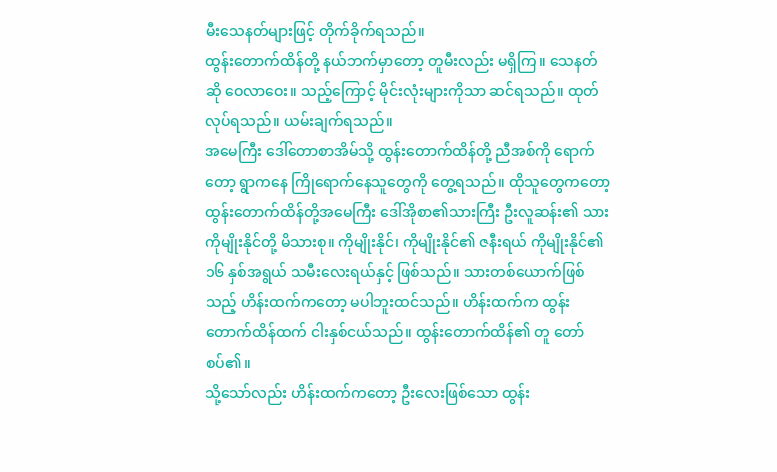မီးသေနတ်များဖြင့် တိုက်ခိုက်ရသည်။
ထွန်းတောက်ထိန်တို့ နယ်ဘက်မှာတော့ တူမီးလည်း မရှိကြ။ သေနတ်ဆို ဝေလာဝေး။ သည့်ကြောင့် မိုင်းလုံးများကိုသာ ဆင်ရသည်။ ထုတ်လုပ်ရသည်။ ယမ်းချက်ရသည်။
အမေကြီး ဒေါ်တောစာအိမ်သို့ ထွန်းတောက်ထိန်တို့ ညီအစ်ကို ရောက်တော့ ရွာကနေ ကြိုရောက်နေသူတွေကို တွေ့ရသည်။ ထိုသူတွေကတော့ ထွန်းတောက်ထိန်တို့အမေကြီး ဒေါ်အိုစာ၏သားကြီး ဦးလူဆန်း၏ သား ကိုမျိုးနိုင်တို့ မိသားစု။ ကိုမျိုးနိုင်၊ ကိုမျိုးနိုင်၏ ဇနီးရယ် ကိုမျိုးနိုင်၏ ၁၆ နှစ်အရွယ် သမီးလေးရယ်နှင့် ဖြစ်သည်။ သားတစ်ယောက်ဖြစ်သည့် ဟိန်းထက်ကတော့ မပါဘူးထင်သည်။ ဟိန်းထက်က ထွန်းတောက်ထိန်ထက် ငါးနှစ်ငယ်သည်။ ထွန်းတောက်ထိန်၏ တူ တော်စပ်၏။
သို့သော်လည်း ဟိန်းထက်ကတော့ ဦးလေးဖြစ်သော ထွန်း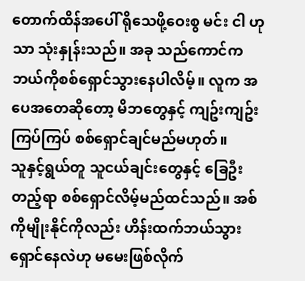တောက်ထိန်အပေါ် ရိုသေဖို့ဝေးစွ မင်း ငါ ဟုသာ သုံးနှုန်းသည်။ အခု သည်ကောင်က ဘယ်ကိုစစ်ရှောင်သွားနေပါလိမ့်။ လူက အပေအတေဆိုတော့ မိဘတွေနှင့် ကျဥ်းကျဥ်းကြပ်ကြပ် စစ်ရှောင်ချင်မည်မဟုတ်။
သူနှင့်ရွယ်တူ သူငယ်ချင်းတွေနှင့် ခြေဦးတည့်ရာ စစ်ရှောင်လိမ့်မည်ထင်သည်။ အစ်ကိုမျိုးနိုင်ကိုလည်း ဟိန်းထက်ဘယ်သွားရှောင်နေလဲဟု မမေးဖြစ်လိုက်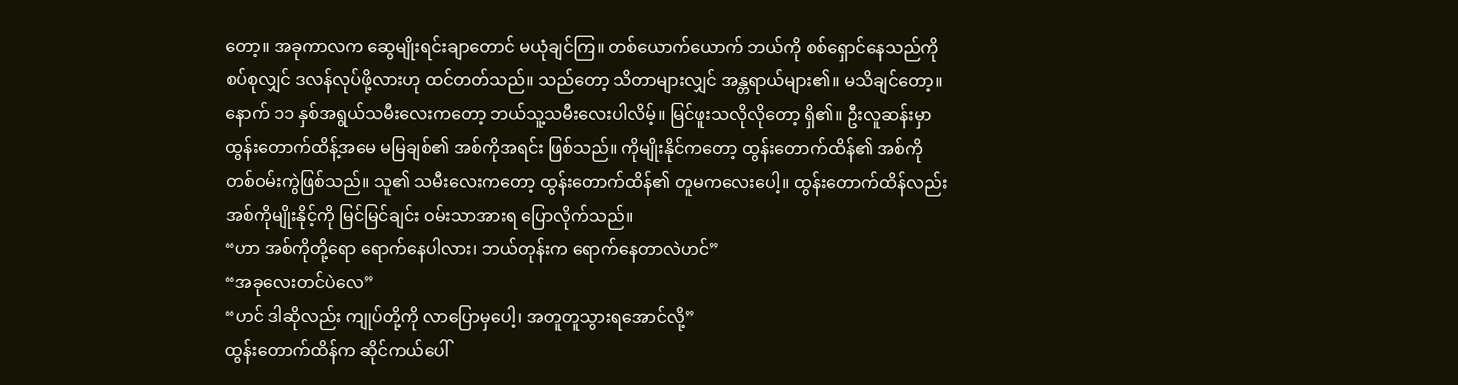တော့။ အခုကာလက ဆွေမျိုးရင်းချာတောင် မယုံချင်ကြ။ တစ်ယောက်ယောက် ဘယ်ကို စစ်ရှောင်နေသည်ကို စပ်စုလျှင် ဒလန်လုပ်ဖို့လားဟု ထင်တတ်သည်။ သည်တော့ သိတာများလျှင် အန္တရာယ်များ၏။ မသိချင်တော့။
နောက် ၁၁ နှစ်အရွယ်သမီးလေးကတော့ ဘယ်သူ့သမီးလေးပါလိမ့်။ မြင်ဖူးသလိုလိုတော့ ရှိ၏။ ဦးလူဆန်းမှာ ထွန်းတောက်ထိန့်အမေ မမြချစ်၏ အစ်ကိုအရင်း ဖြစ်သည်။ ကိုမျိုးနိုင်ကတော့ ထွန်းတောက်ထိန်၏ အစ်ကိုတစ်ဝမ်းကွဲဖြစ်သည်။ သူ၏ သမီးလေးကတော့ ထွန်းတောက်ထိန်၏ တူမကလေးပေါ့။ ထွန်းတောက်ထိန်လည်း အစ်ကိုမျိုးနိုင့်ကို မြင်မြင်ချင်း ဝမ်းသာအားရ ပြောလိုက်သည်။
“ဟာ အစ်ကိုတို့ရော ရောက်နေပါလား၊ ဘယ်တုန်းက ရောက်နေတာလဲဟင်”
“အခုလေးတင်ပဲလေ”
“ဟင် ဒါဆိုလည်း ကျုပ်တို့ကို လာပြောမှပေါ့၊ အတူတူသွားရအောင်လို့”
ထွန်းတောက်ထိန်က ဆိုင်ကယ်ပေါ်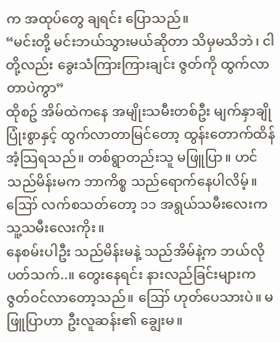က အထုပ်တွေ ချရင်း ပြောသည်။
“မင်းတို့ မင်းဘယ်သွားမယ်ဆိုတာ သိမှမသိဘဲ၊ ငါတို့လည်း ခွေးသံကြားကြားချင်း ဇွတ်ကို ထွက်လာတာပဲကွာ”
ထိုစဥ် အိမ်ထဲကနေ အမျိုးသမီးတစ်ဦး မျက်နှာချိုပြုံးစွာနှင့် ထွက်လာတာမြင်တော့ ထွန်းတောက်ထိန် အံ့သြရသည်။ တစ်ရွာတည်းသူ မဖြူပြာ။ ဟင် သည်မိန်းမက ဘာကိစ္စ သည်ရောက်နေပါလိမ့်။ ဪ လက်စသတ်တော့ ၁၁ အရွယ်သမီးလေးက သူ့သမီးလေးကိုး။
နေစမ်းပါဦး သည်မိန်းမနဲ့ သည်အိမ်နဲ့က ဘယ်လိုပတ်သက်..။ တွေးနေရင်း နားလည်ခြင်းများက ဇွတ်ဝင်လာတော့သည်။ ဪ ဟုတ်ပေသားပဲ။ မဖြူပြာဟာ ဦးလူဆန်း၏ ချွေးမ။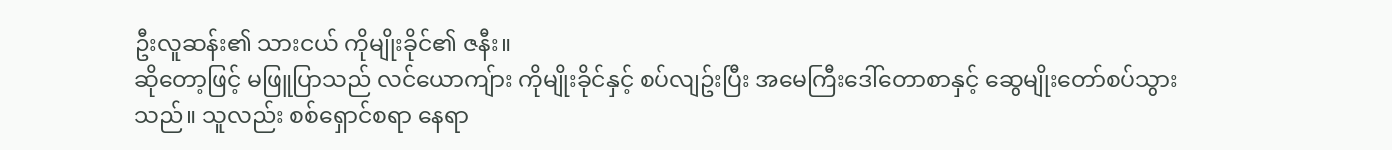ဦးလူဆန်း၏ သားငယ် ကိုမျိုးခိုင်၏ ဇနီး။
ဆိုတော့ဖြင့် မဖြူပြာသည် လင်ယောကျ်ား ကိုမျိုးခိုင်နှင့် စပ်လျဥ်းပြီး အမေကြီးဒေါ်တောစာနှင့် ဆွေမျိုးတော်စပ်သွားသည်။ သူလည်း စစ်ရှောင်စရာ နေရာ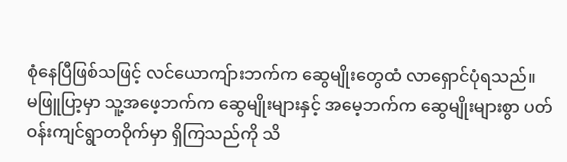စုံနေပြီဖြစ်သဖြင့် လင်ယောကျ်ားဘက်က ဆွေမျိုးတွေထံ လာရှောင်ပုံရသည်။
မဖြူပြာ့မှာ သူ့အဖေ့ဘက်က ဆွေမျိုးများနှင့် အမေ့ဘက်က ဆွေမျိုးများစွာ ပတ်ဝန်းကျင်ရွာတဝိုက်မှာ ရှိကြသည်ကို သိ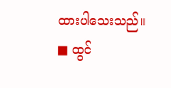ထားပါသေးသည်။
■ ထွင်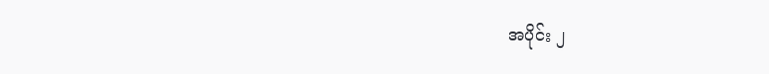အပိုင်း ၂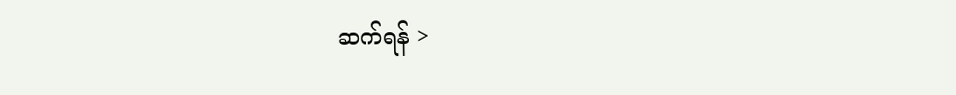ဆက်ရန် >